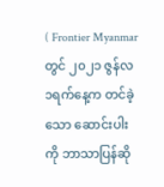( Frontier Myanmar တွင် ၂၀၂၁ ဇွန်လ ၁ရက်နေ့က တင်ခဲ့သော ဆောင်းပါးကို ဘာသာပြန်ဆို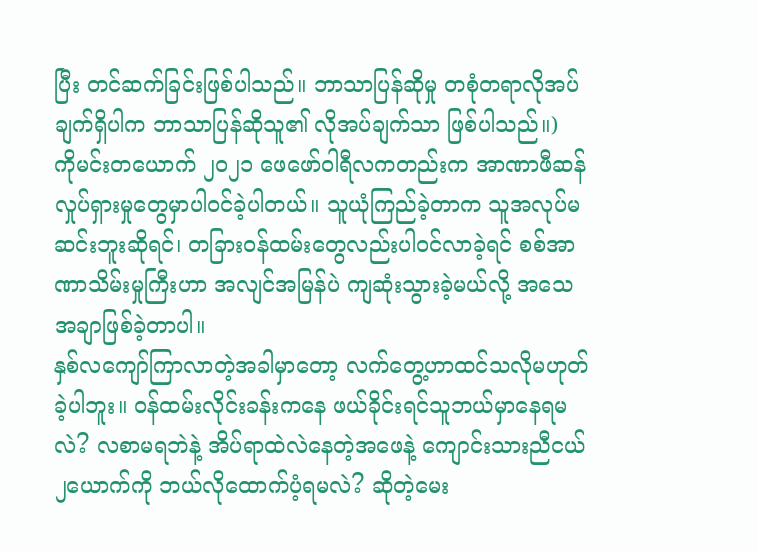ပြီး တင်ဆက်ခြင်းဖြစ်ပါသည်။ ဘာသာပြန်ဆိုမှု တစုံတရာလိုအပ်ချက်ရှိပါက ဘာသာပြန်ဆိုသူ၏ လိုအပ်ချက်သာ ဖြစ်ပါသည်။)
ကိုမင်းတယောက် ၂၀၂၁ ဖေဖော်ဝါရီလကတည်းက အာဏာဖီဆန်လှုပ်ရှားမှုတွေမှာပါဝင်ခဲ့ပါတယ်။ သူယုံကြည်ခဲ့တာက သူအလုပ်မဆင်းဘူးဆိုရင်၊ တခြားဝန်ထမ်းတွေလည်းပါဝင်လာခဲ့ရင် စစ်အာဏာသိမ်းမှုကြီးဟာ အလျင်အမြန်ပဲ ကျဆုံးသွားခဲ့မယ်လို့ အသေအချာဖြစ်ခဲ့တာပါ။
နှစ်လကျော်ကြာလာတဲ့အခါမှာတော့ လက်တွေ့ဟာထင်သလိုမဟုတ်ခဲ့ပါဘူး။ ဝန်ထမ်းလိုင်းခန်းကနေ ဖယ်ခိုင်းရင်သူဘယ်မှာနေရမလဲ? လစာမရဘဲနဲ့ အိပ်ရာထဲလဲနေတဲ့အဖေနဲ့ ကျောင်းသားညီငယ်၂ယောက်ကို ဘယ်လိုထောက်ပံ့ရမလဲ? ဆိုတဲ့မေး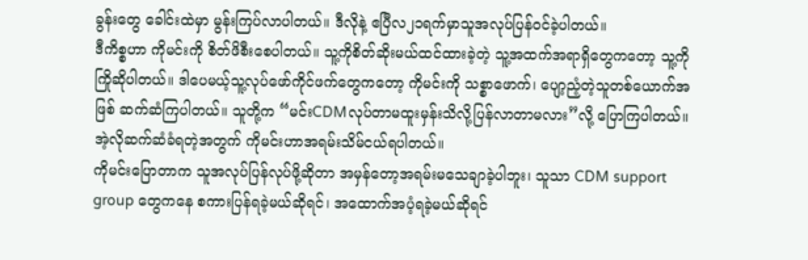ခွန်းတွေ ခေါင်းထဲမှာ မွန်းကြပ်လာပါတယ်။ ဒီလိုနဲ့ ဧပြီလ၂၁ရက်မှာသူအလုပ်ပြန်ဝင်ခဲ့ပါတယ်။
ဒီကိစ္စဟာ ကိုမင်းကို စိတ်ဖိစီးစေပါတယ်။ သူ့ကိုစိတ်ဆိုးမယ်ထင်ထားခဲ့တဲ့ သူ့အထက်အရာရှိတွေကတော့ သူ့ကိုကြိုဆိုပါတယ်။ ဒါပေမယ့်သူ့လုပ်ဖော်ကိုင်ဖက်တွေကတော့ ကိုမင်းကို သစ္စာဖောက်၊ ပျော့ညံ့တဲ့သူတစ်ယောက်အဖြစ် ဆက်ဆံကြပါတယ်။ သူတို့က “မင်းCDMလုပ်တာမထူးမှန်းသိလို့ပြန်လာတာမလား”လို့ ပြောကြပါတယ်။ အဲ့လိုဆက်ဆံခံရတဲ့အတွက် ကိုမင်းဟာအရမ်းသိမ်ငယ်ရပါတယ်။
ကိုမင်းပြောတာက သူအလုပ်ပြန်လုပ်ဖို့ဆိုတာ အမှန်တော့အရမ်းမသေချာခဲ့ပါဘူး၊ သူသာ CDM support group တွေကနေ စကားပြန်ရခဲ့မယ်ဆိုရင်၊ အထောက်အပံ့ရခဲ့မယ်ဆိုရင်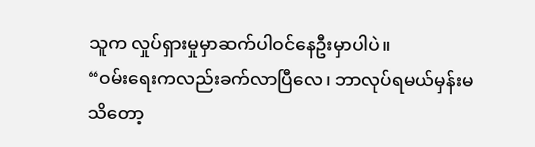သူက လှုပ်ရှားမှုမှာဆက်ပါဝင်နေဦးမှာပါပဲ။
“ဝမ်းရေးကလည်းခက်လာပြီလေ၊ ဘာလုပ်ရမယ်မှန်းမသိတော့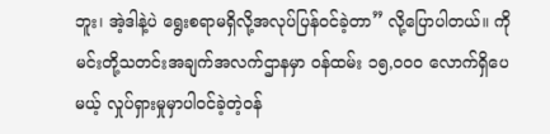ဘူး၊ အဲ့ဒါနဲ့ပဲ ရွေးစရာမရှိလို့အလုပ်ပြန်ဝင်ခဲ့တာ” လို့ပြောပါတယ်။ ကိုမင်းတို့သတင်းအချက်အလက်ဌာနမှာ ဝန်ထမ်း ၁၅,၀၀၀ လောက်ရှိပေမယ့် လှုပ်ရှားမှုမှာပါဝင်ခဲ့တဲ့ဝန်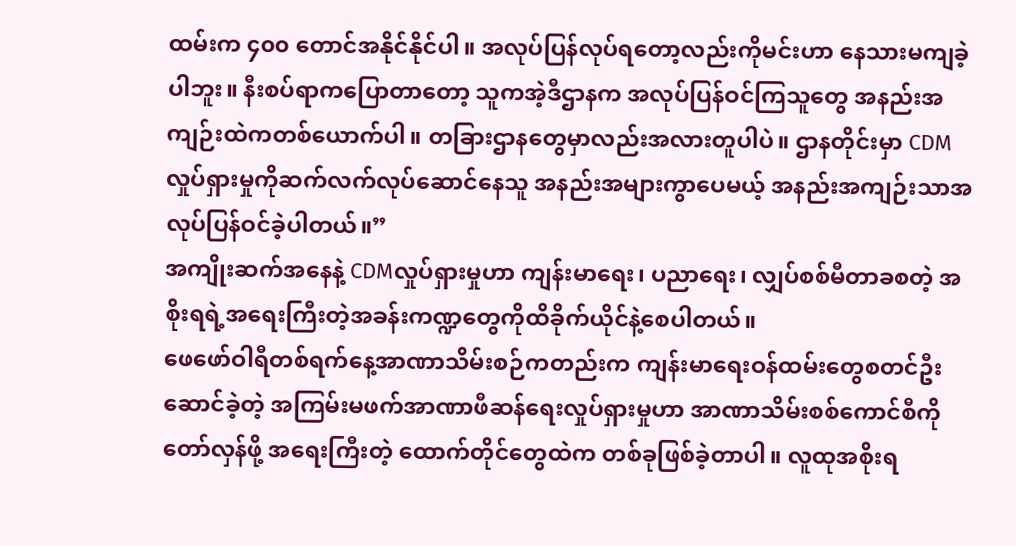ထမ်းက ၄၀၀ တောင်အနိုင်နိုင်ပါ။ အလုပ်ပြန်လုပ်ရတော့လည်းကိုမင်းဟာ နေသားမကျခဲ့ပါဘူး။ နီးစပ်ရာကပြောတာတော့ သူကအဲ့ဒီဌာနက အလုပ်ပြန်ဝင်ကြသူတွေ အနည်းအကျဉ်းထဲကတစ်ယောက်ပါ။ တခြားဌာနတွေမှာလည်းအလားတူပါပဲ။ ဌာနတိုင်းမှာ CDMလှုပ်ရှားမှုကိုဆက်လက်လုပ်ဆောင်နေသူ အနည်းအများကွာပေမယ့် အနည်းအကျဉ်းသာအလုပ်ပြန်ဝင်ခဲ့ပါတယ်။”
အကျိုးဆက်အနေနဲ့ CDMလှုပ်ရှားမှုဟာ ကျန်းမာရေး၊ ပညာရေး၊ လျှပ်စစ်မီတာခစတဲ့ အစိုးရရဲ့အရေးကြီးတဲ့အခန်းကဏ္ဍတွေကိုထိခိုက်ယိုင်နဲ့စေပါတယ်။
ဖေဖော်ဝါရီတစ်ရက်နေ့အာဏာသိမ်းစဉ်ကတည်းက ကျန်းမာရေးဝန်ထမ်းတွေစတင်ဦးဆောင်ခဲ့တဲ့ အကြမ်းမဖက်အာဏာဖီဆန်ရေးလှုပ်ရှားမှုဟာ အာဏာသိမ်းစစ်ကောင်စီကို တော်လှန်ဖို့ အရေးကြီးတဲ့ ထောက်တိုင်တွေထဲက တစ်ခုဖြစ်ခဲ့တာပါ။ လူထုအစိုးရ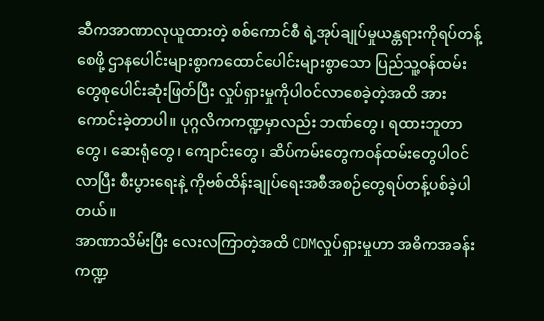ဆီကအာဏာလုယူထားတဲ့ စစ်ကောင်စီ ရဲ့အုပ်ချုပ်မှုယန္တရားကိုရပ်တန့်စေဖို့ ဌာနပေါင်းများစွာကထောင်ပေါင်းများစွာသော ပြည်သူ့ဝန်ထမ်းတွေစုပေါင်းဆုံးဖြတ်ပြီး လှုပ်ရှားမှုကိုပါဝင်လာစေခဲ့တဲ့အထိ အားကောင်းခဲ့တာပါ။ ပုဂ္ဂလိကကဏ္ဍမှာလည်း ဘဏ်တွေ၊ ရထားဘူတာတွေ၊ ဆေးရုံတွေ၊ ကျောင်းတွေ၊ ဆိပ်ကမ်းတွေကဝန်ထမ်းတွေပါဝင်လာပြီး စီးပွားရေးနဲ့ ကိုဗစ်ထိန်းချုပ်ရေးအစီအစဉ်တွေရပ်တန့်ပစ်ခဲ့ပါတယ်။
အာဏာသိမ်းပြီး လေးလကြာတဲ့အထိ CDMလှုပ်ရှားမှုဟာ အဓိကအခန်းကဏ္ဍ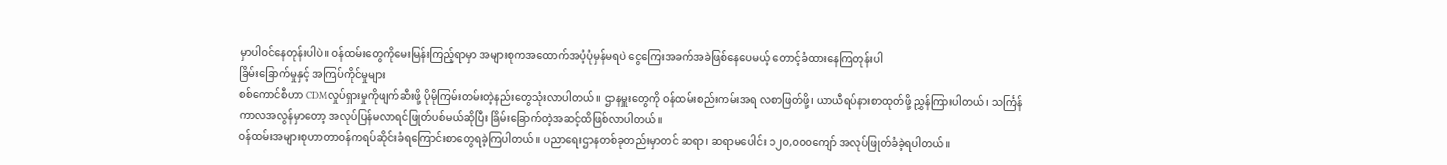မှာပါဝင်နေတုန်းပါပဲ။ ဝန်ထမ်းတွေကိုမေးမြန်းကြည့်ရာမှာ အများစုကအထောက်အပံ့ပုံမှန်မရပဲ ငွေကြေးအခက်အခဲဖြစ်နေပေမယ့် တောင့်ခံထားနေကြတုန်းပါ
ခြိမ်းခြောက်မှုနှင့် အကြပ်ကိုင်မှုများ
စစ်ကောင်စီဟာ CDMလှုပ်ရှားမှုကိုဖျက်ဆီးဖို့ ပိုမိုကြမ်းတမ်းတဲ့နည်းတွေသုံးလာပါတယ်။ ဌာနမှူးတွေကို ဝန်ထမ်းစည်းကမ်းအရ လစာဖြတ်ဖို့၊ ယာယီရပ်နားစာထုတ်ဖို့ ညွှန်ကြားပါတယ်၊ သင်္ကြန်ကာလအလွန်မှာတော့ အလုပ်ပြန်မလာရင်ဖြုတ်ပစ်မယ်ဆိုပြီး ခြိမ်းခြောက်တဲ့အဆင့်ထိဖြစ်လာပါတယ်။
ဝန်ထမ်းအများစုဟာတာဝန်ကရပ်ဆိုင်းခံရကြောင်းစာတွေရခဲ့ကြပါတယ်။ ပညာရေးဌာနတစ်ခုတည်းမှာတင် ဆရာ၊ ဆရာမပေါင်း ၁၂၀,၀၀၀ကျော် အလုပ်ဖြုတ်ခံခဲ့ရပါတယ်။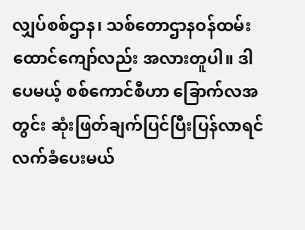လျှပ်စစ်ဌာန၊ သစ်တောဌာနဝန်ထမ်း ထောင်ကျော်လည်း အလားတူပါ။ ဒါပေမယ့် စစ်ကောင်စီဟာ ခြောက်လအတွင်း ဆုံးဖြတ်ချက်ပြင်ပြီးပြန်လာရင်လက်ခံပေးမယ်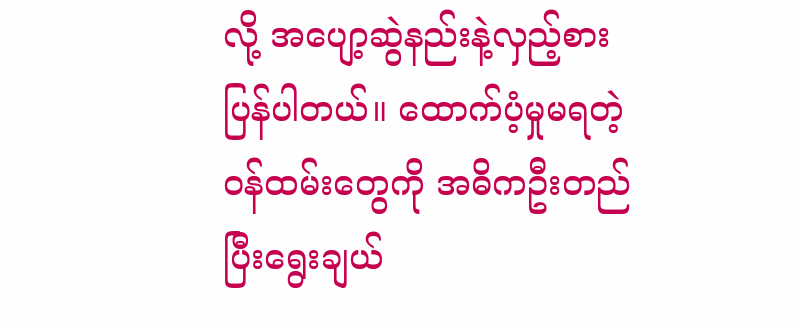လို့ အပျော့ဆွဲနည်းနဲ့လှည့်စားပြန်ပါတယ်။ ထောက်ပံ့မှုမရတဲ့ဝန်ထမ်းတွေကို အဓိကဦးတည်ပြီးရွေးချယ်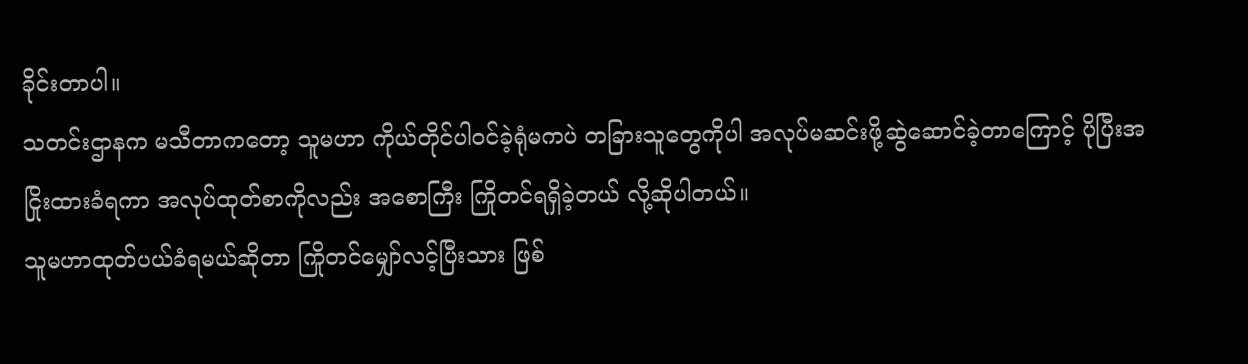ခိုင်းတာပါ။
သတင်းဌာနက မသီတာကတော့ သူမဟာ ကိုယ်တိုင်ပါဝင်ခဲ့ရုံမကပဲ တခြားသူတွေကိုပါ အလုပ်မဆင်းဖို့ဆွဲဆောင်ခဲ့တာကြောင့် ပိုပြီးအငြိုးထားခံရကာ အလုပ်ထုတ်စာကိုလည်း အစောကြီး ကြိုတင်ရရှိခဲ့တယ် လို့ဆိုပါတယ်။
သူမဟာထုတ်ပယ်ခံရမယ်ဆိုတာ ကြိုတင်မျှော်လင့်ပြီးသား ဖြစ်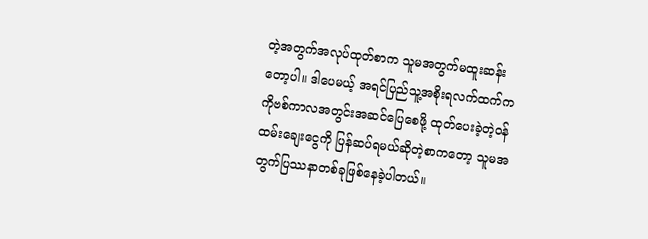တဲ့အတွက်အလုပ်ထုတ်စာက သူမအတွက်မထူးဆန်းတော့ပါ။ ဒါပေမယ့် အရင်ပြည်သူ့အစိုးရလက်ထက်က ကိုဗစ်ကာလအတွင်းအဆင်ပြေစေဖို့ ထုတ်ပေးခဲ့တဲ့ဝန်ထမ်းချေးငွေကို ပြန်ဆပ်ရမယ်ဆိုတဲ့စာကတော့ သူမအတွက်ပြဿနာတစ်ခုဖြစ်နေခဲ့ပါတယ်။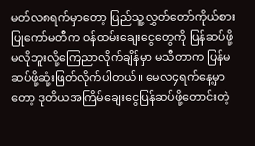မတ်လ၈ရက်မှာတော့ ပြည်သူ့လွှတ်တော်ကိုယ်စားပြုကော်မတီက ဝန်ထမ်းချေးငွေတွေကို ပြန်ဆပ်ဖို့မလိုဘူးလို့ကြေညာလိုက်ချိန်မှာ မသီတာက ပြန်မဆပ်ဖို့ဆုံ့းဖြတ်လိုက်ပါတယ်။ မေလ၄ရက်နေ့မှာတော့ ဒုတိယအကြိမ်ချေးငွေပြန်ဆပ်ဖို့တောင်းတဲ့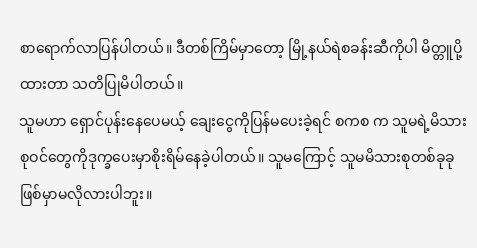စာရောက်လာပြန်ပါတယ်။ ဒီတစ်ကြိမ်မှာတော့ မြို့နယ်ရဲစခန်းဆီကိုပါ မိတ္တူပို့ထားတာ သတိပြုမိပါတယ်။
သူမဟာ ရှောင်ပုန်းနေပေမယ့် ချေးငွေကိုပြန်မပေးခဲ့ရင် စကစ က သူမရဲ့မိသားစုဝင်တွေကိုဒုက္ခပေးမှာစိုးရိမ်နေခဲ့ပါတယ်။ သူမကြောင့် သူမမိသားစုတစ်ခုခု ဖြစ်မှာမလိုလားပါဘူး။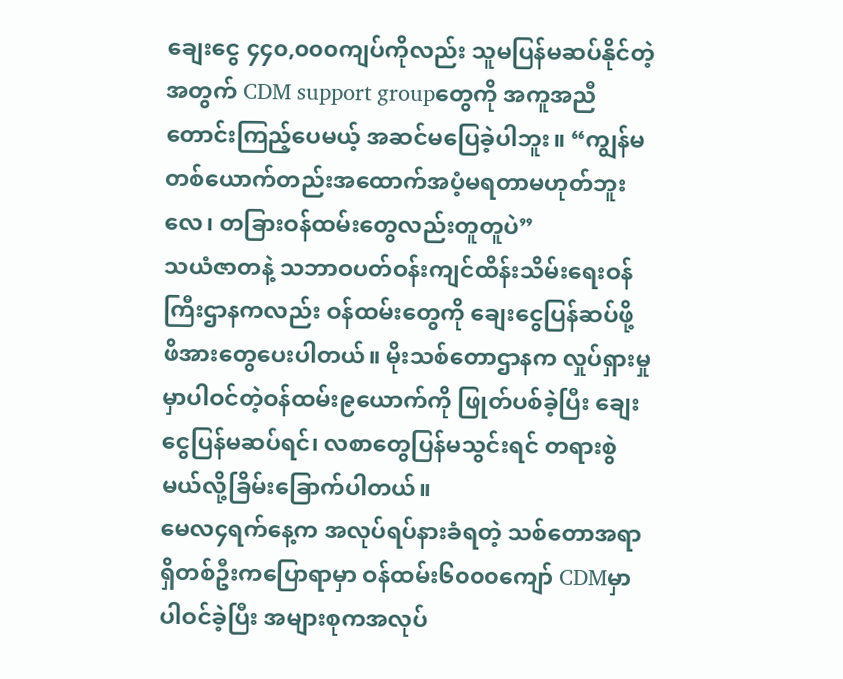ချေးငွေ ၄၄၀,၀၀၀ကျပ်ကိုလည်း သူမပြန်မဆပ်နိုင်တဲ့အတွက် CDM support groupတွေကို အကူအညီတောင်းကြည့်ပေမယ့် အဆင်မပြေခဲ့ပါဘူး။ “ကျွန်မတစ်ယောက်တည်းအထောက်အပံ့မရတာမဟုတ်ဘူးလေ၊ တခြားဝန်ထမ်းတွေလည်းတူတူပဲ”
သယံဇာတနဲ့ သဘာဝပတ်ဝန်းကျင်ထိန်းသိမ်းရေးဝန်ကြီးဌာနကလည်း ဝန်ထမ်းတွေကို ချေးငွေပြန်ဆပ်ဖို့ ဖိအားတွေပေးပါတယ်။ မိုးသစ်တောဌာနက လှုပ်ရှားမှုမှာပါဝင်တဲ့ဝန်ထမ်း၉ယောက်ကို ဖြုတ်ပစ်ခဲ့ပြီး ချေးငွေပြန်မဆပ်ရင်၊ လစာတွေပြန်မသွင်းရင် တရားစွဲမယ်လို့ခြိမ်းခြောက်ပါတယ်။
မေလ၄ရက်နေ့က အလုပ်ရပ်နားခံရတဲ့ သစ်တောအရာရှိတစ်ဦးကပြောရာမှာ ဝန်ထမ်း၆၀၀၀ကျော် CDMမှာပါဝင်ခဲ့ပြီး အများစုကအလုပ်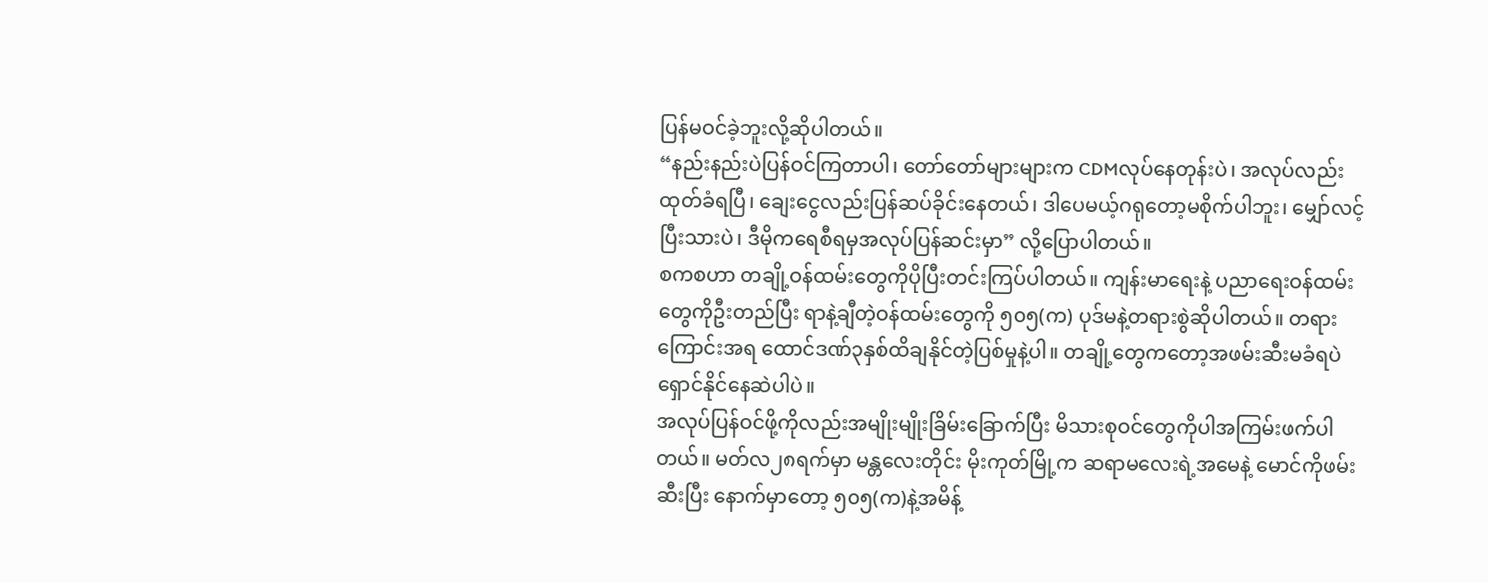ပြန်မဝင်ခဲ့ဘူးလို့ဆိုပါတယ်။
“နည်းနည်းပဲပြန်ဝင်ကြတာပါ၊ တော်တော်များများက CDMလုပ်နေတုန်းပဲ၊ အလုပ်လည်းထုတ်ခံရပြီ၊ ချေးငွေလည်းပြန်ဆပ်ခိုင်းနေတယ်၊ ဒါပေမယ့်ဂရုတော့မစိုက်ပါဘူး၊ မျှော်လင့်ပြီးသားပဲ၊ ဒီမိုကရေစီရမှအလုပ်ပြန်ဆင်းမှာ” လို့ပြောပါတယ်။
စကစဟာ တချို့ဝန်ထမ်းတွေကိုပိုပြီးတင်းကြပ်ပါတယ်။ ကျန်းမာရေးနဲ့ ပညာရေးဝန်ထမ်းတွေကိုဦးတည်ပြီး ရာနဲ့ချီတဲ့ဝန်ထမ်းတွေကို ၅၀၅(က) ပုဒ်မနဲ့တရားစွဲဆိုပါတယ်။ တရားကြောင်းအရ ထောင်ဒဏ်၃နှစ်ထိချနိုင်တဲ့ပြစ်မှုနဲ့ပါ။ တချို့တွေကတော့အဖမ်းဆီးမခံရပဲ ရှောင်နိုင်နေဆဲပါပဲ။
အလုပ်ပြန်ဝင်ဖို့ကိုလည်းအမျိုးမျိုးခြိမ်းခြောက်ပြီး မိသားစုဝင်တွေကိုပါအကြမ်းဖက်ပါတယ်။ မတ်လ၂၈ရက်မှာ မန္တလေးတိုင်း မိုးကုတ်မြို့က ဆရာမလေးရဲ့အမေနဲ့ မောင်ကိုဖမ်းဆီးပြီး နောက်မှာတော့ ၅၀၅(က)နဲ့အမိန့်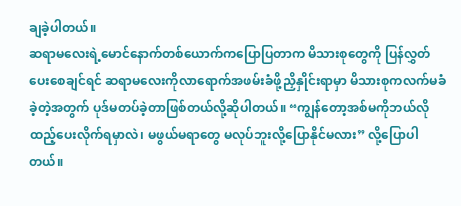ချခဲ့ပါတယ်။
ဆရာမလေးရဲ့မောင်နောက်တစ်ယောက်ကပြောပြတာက မိသားစုတွေကို ပြန်လွှတ်ပေးစေချင်ရင် ဆရာမလေးကိုလာရောက်အဖမ်းခံဖို့ညှိနှိုင်းရာမှာ မိသားစုကလက်မခံခဲ့တဲ့အတွက် ပုဒ်မတပ်ခဲ့တာဖြစ်တယ်လို့ဆိုပါတယ်။ “ကျွန်တော့အစ်မကိုဘယ်လိုထည့်ပေးလိုက်ရမှာလဲ၊ မဖွယ်မရာတွေ မလုပ်ဘူးလို့ပြောနိုင်မလား” လို့ပြောပါတယ်။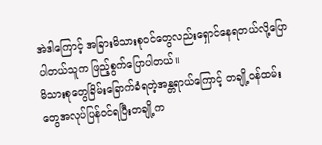အဲဒါကြောင့် အခြားမိသားစုဝင်တွေလည်းရှောင်နေရတယ်လို့ပြောပါတယ်သူက ဖြည့်စွက်ပြောပါတယ်။
မိသားစုတွေခြိမ်းခြောက်ခံရတဲ့အန္တရာယ်ကြောင့် တချို့ဝန်ထမ်းတွေအလုပ်ပြန်ဝင်ရပြီးတချို့က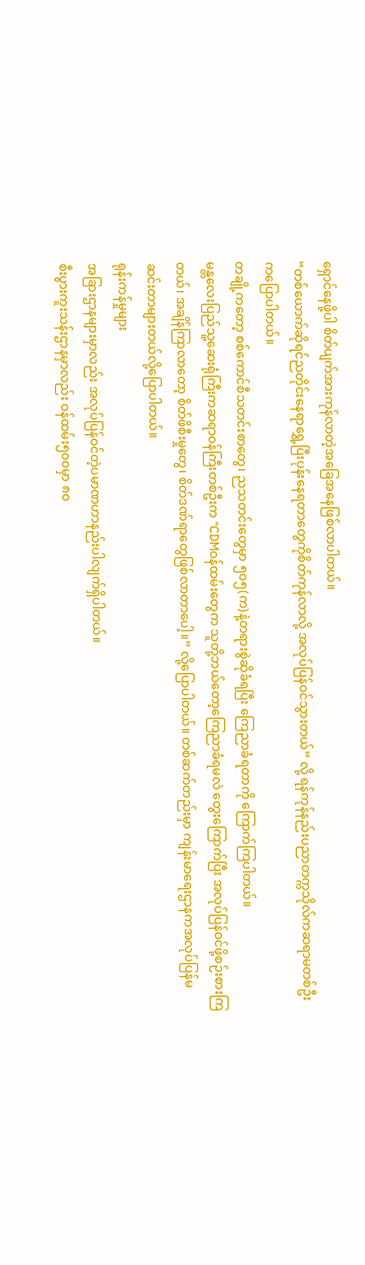ရှောင်နေဖို့ပါ စိတ်ပျက်အားကုန်လာတဲ့အခြေအနေဖြစ်လာပါတယ်။
“တစ်ယောက်ဆိုရင်ညတိုင်းနေရာရွှေ့ပြီးပုန်းနေရတာတွေကိုစိတ်ကုန်လာလို့ အလုပ်ပြန်ဝင်သွားတယ်” လို့ ရန်ကုန်နည်းပညာတက္ကသိုလ်ကဆရာမတစ်ဦးကပြောပါတယ်။
တချို့ကတော့ စစ်ကောင်စီသတင်းစာတွေ၊ ညသတင်းတွေမှာ ၅၀၅(က)နဲ့တရားစွဲဆိုခံရပြီး ကြေညာခံရတာကို ကြောက်ကြပါတယ်။
မန္တလေးပြည်သူ့ဆေးရုံကြီးကဆရာဝန်ကြီးတစ်ဦးက “CDMဝန်ထမ်းတွေက သူတို့ဘယ်တော့ကြေညာခံရမလဲ တွေးကြောက်ပြီး အလုပ်ပြန်ဝင်ဖို့စဉ်းစားကြတယ်၊ အချိန်ကြာလာတော့ စိတ်ဖိစီးမှုတွေ၊ စိတ်ဒဏ်ရာတွေဖြစ်လာတာပေါ့။” လို့ပြောပါတယ်။ တစ်ဆက်တည်းမှာ ကျန်းမာရေးဌာနကအလုပ်ပြန်မဆင်းတာများတယ်လို့ပြောပါတယ်။
ရုန်းကန်မှုများ
အခြားဌာနများမှာလည်း အလုပ်ပြန်ဝင်တဲ့ပမာဏဟာနည်းပါလျက်ရှိပါတယ်။
စီးပွားကူးသန်းဌာနမှာလည်း ဝန်ထမ်း၅၀၀မှာ ၈၀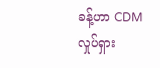ခန့်ဟာ CDMလှုပ်ရှား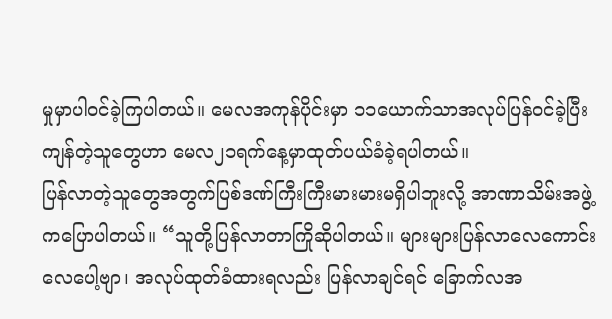မှုမှာပါဝင်ခဲ့ကြပါတယ်။ မေလအကုန်ပိုင်းမှာ ၁၁ယောက်သာအလုပ်ပြန်ဝင်ခဲ့ပြီး ကျန်တဲ့သူတွေဟာ မေလ၂၁ရက်နေ့မှာထုတ်ပယ်ခံခဲ့ရပါတယ်။
ပြန်လာတဲ့သူတွေအတွက်ပြစ်ဒဏ်ကြီးကြီးမားမားမရှိပါဘူးလို့ အာဏာသိမ်းအဖွဲ့ကပြောပါတယ်။ “သူတို့ပြန်လာတာကြိုဆိုပါတယ်။ များများပြန်လာလေကောင်းလေပေါ့ဗျာ၊ အလုပ်ထုတ်ခံထားရလည်း ပြန်လာချင်ရင် ခြောက်လအ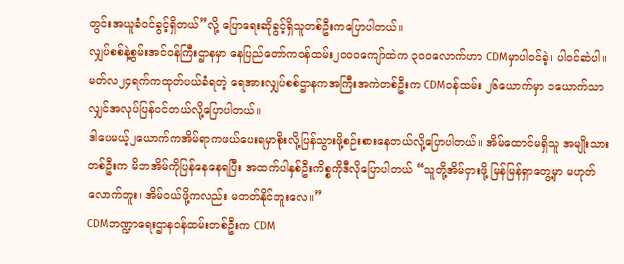တွင်းအယူခံဝင်ခွင့်ရှိတယ်”လို့ ပြောရေးဆိုခွင့်ရှိသူတစ်ဦးကပြောပါတယ်။
လျှပ်စစ်နဲ့စွမ်းအင်ဝန်ကြီးဌာနမှာ နေပြည်တော်ကဝန်ထမ်း၂၀၀၀ကျော်ထဲက ၃၀၀လောက်ဟာ CDMမှာပါဝင်ခဲ့၊ ပါဝင်ဆဲပါ။ မတ်လ၂၄ရက်ကထုတ်ပယ်ခံရတဲ့ ရေအားလျှပ်စစ်ဌာနကအကြီးအကဲတစ်ဦးက CDMဝန်ထမ်း ၂၆ယောက်မှာ ၁ယောက်သာလျှင်အလုပ်ပြန်ဝင်တယ်လို့ပြောပါတယ်။
ဒါပေမယ့်၂ယောက်ကအိမ်ရာကဖယ်ပေးရမှာစိုးလို့ပြန်သွားဖို့စဉ်းစားနေတယ်လို့ပြောပါတယ်။ အိမ်ထောင်မရှိသူ အမျိုးသားတစ်ဦးက မိဘအိမ်ကိုပြန်နေနေရပြီး အထက်ပါနှစ်ဦးကိစ္စကိုဒီလိုပြောပါတယ် “သူတို့အိမ်ငှားဖို့ မြန်မြန်ရှာတွေ့မှာ မဟုတ်လောက်ဘူး၊ အိမ်ဝယ်ဖို့ကလည်း မတတ်နိုင်ဘူးလေ။”
CDMဘဏ္ဍာရေးဌာနဝန်ထမ်းတစ်ဦးက CDM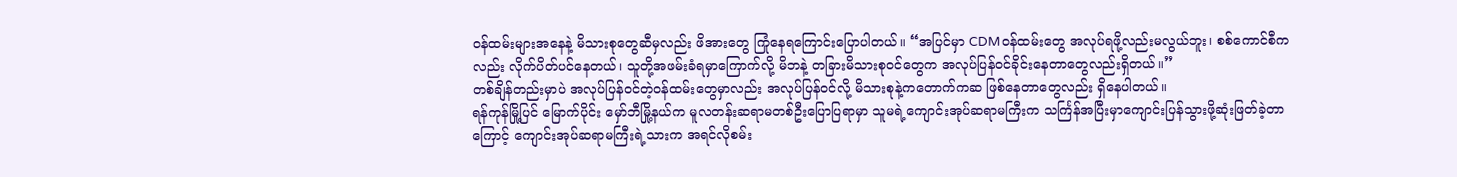ဝန်ထမ်းများအနေနဲ့ မိသားစုတွေဆီမှလည်း ဖိအားတွေ ကြုံနေရကြောင်းပြောပါတယ်။ “အပြင်မှာ CDMဝန်ထမ်းတွေ အလုပ်ရဖို့လည်းမလွယ်ဘူး၊ စစ်ကောင်စီကလည်း လိုက်ပိတ်ပင်နေတယ်၊ သူတို့အဖမ်းခံရမှာကြောက်လို့ မိဘနဲ့ တခြားမိသားစုဝင်တွေက အလုပ်ပြန်ဝင်ခိုင်းနေတာတွေလည်းရှိတယ်။”
တစ်ချိန်တည်းမှာပဲ အလုပ်ပြန်ဝင်တဲ့ဝန်ထမ်းတွေမှာလည်း အလုပ်ပြန်ဝင်လို့ မိသားစုနဲ့ကတောက်ကဆ ဖြစ်နေတာတွေလည်း ရှိနေပါတယ်။
ရန်ကုန်မြို့ပြင် မြောက်ပိုင်း မှော်ဘီမြို့နယ်က မူလတန်းဆရာမတစ်ဦးပြောပြရာမှာ သူမရဲ့ကျောင်းအုပ်ဆရာမကြီးက သင်္ကြန်အပြီးမှာကျောင်းပြန်သွားဖို့ဆုံးဖြတ်ခဲ့တာကြောင့် ကျောင်းအုပ်ဆရာမကြီးရဲ့သားက အရင်လိုစမ်း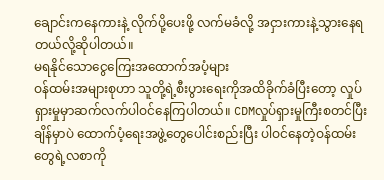ချောင်းကနေကားနဲ့ လိုက်ပို့ပေးဖို့ လက်မခံလို့ အငှားကားနဲ့သွားနေရတယ်လို့ဆိုပါတယ်။
မရနိုင်သောငွေကြေးအထောက်အပံ့များ
ဝန်ထမ်းအများစုဟာ သူတို့ရဲ့စီးပွားရေးကိုအထိခိုက်ခံပြီးတော့ လှုပ်ရှားမှုမှာဆက်လက်ပါဝင်နေကြပါတယ်။ CDMလှုပ်ရှားမှုကြီးစတင်ပြီးချိန်မှာပဲ ထောက်ပံ့ရေးအဖွဲ့တွေပေါင်းစည်းပြီး ပါဝင်နေတဲ့ဝန်ထမ်းတွေရဲ့လစာကို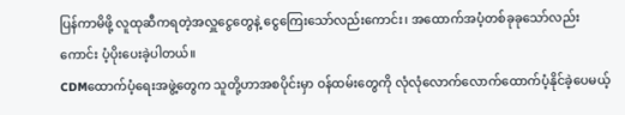ပြန်ကာမိဖို့ လူထုဆီကရတဲ့အလှူငွေတွေနဲ့ ငွေကြေးသော်လည်းကောင်း၊ အထောက်အပံ့တစ်ခုခုသော်လည်းကောင်း ပံ့ပိုးပေးခဲ့ပါတယ်။
CDMထောက်ပံ့ရေးအဖွဲ့တွေက သူတို့ဟာအစပိုင်းမှာ ဝန်ထမ်းတွေကို လုံလုံလောက်လောက်ထောက်ပံ့နိုင်ခဲ့ပေမယ့်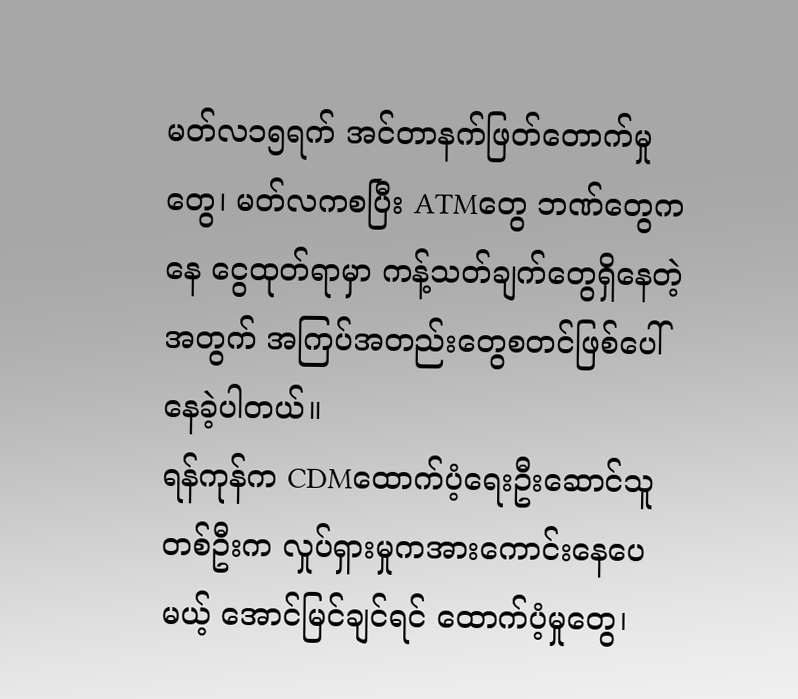မတ်လ၁၅ရက် အင်တာနက်ဖြတ်တောက်မှုတွေ၊ မတ်လကစပြီး ATMတွေ ဘဏ်တွေကနေ ငွေထုတ်ရာမှာ ကန့်သတ်ချက်တွေရှိနေတဲ့အတွက် အကြပ်အတည်းတွေစတင်ဖြစ်ပေါ်နေခဲ့ပါတယ်။
ရန်ကုန်က CDMထောက်ပံ့ရေးဦးဆောင်သူတစ်ဦးက လှုပ်ရှားမှုကအားကောင်းနေပေမယ့် အောင်မြင်ချင်ရင် ထောက်ပံ့မှုတွေ၊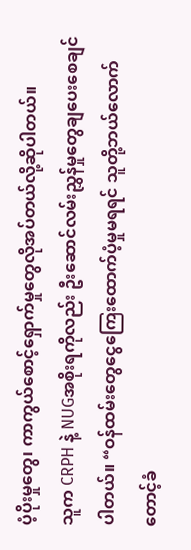ပံ့ပိုးမှုတွေ၊ ကာကွယ်စောင့်ရှောက်မှုတွေလိုအပ်တယ်လို့ဆိုပါတယ်။
သူက CRPH နဲ့ NUGအစိုးရကိုလည်း ဦးဆောင်လမ်းညွှန်မှုတွေချပေးစေချင်ပါတယ်။ “ဝန်ထမ်းတွေငွေကြေးထောက်ပံ့မှုမရရင် သူတို့ဘယ်လောက်တောင့်ခံ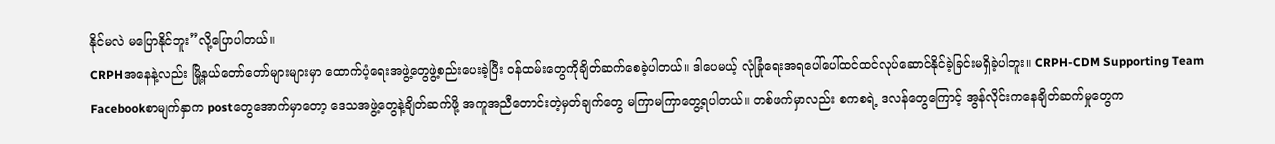နိုင်မလဲ မပြောနိုင်ဘူး”လို့ပြောပါတယ်။
CRPHအနေနဲ့လည်း မြို့နယ်တော်တော်များများမှာ ထောက်ပံ့ရေးအဖွဲ့တွေဖွဲ့စည်းပေးခဲ့ပြီး ဝန်ထမ်းတွေကိုချိတ်ဆက်စေခဲ့ပါတယ်။ ဒါပေမယ့် လုံခြုံရေးအရပေါ်ပေါ်ထင်ထင်လုပ်ဆောင်နိုင်ခဲ့ခြင်းမရှိခဲ့ပါဘူး။ CRPH-CDM Supporting Team Facebookစာမျက်နှာက postတွေအောက်မှာတော့ ဒေသအဖွဲ့တွေနဲ့ချိတ်ဆက်ဖို့ အကူအညီတောင်းတဲ့မှတ်ချက်တွေ မကြာမကြာတွေ့ရပါတယ်။ တစ်ဖက်မှာလည်း စကစရဲ့ ဒလန်တွေကြောင့် အွန်လိုင်းကနေချိတ်ဆက်မှုတွေက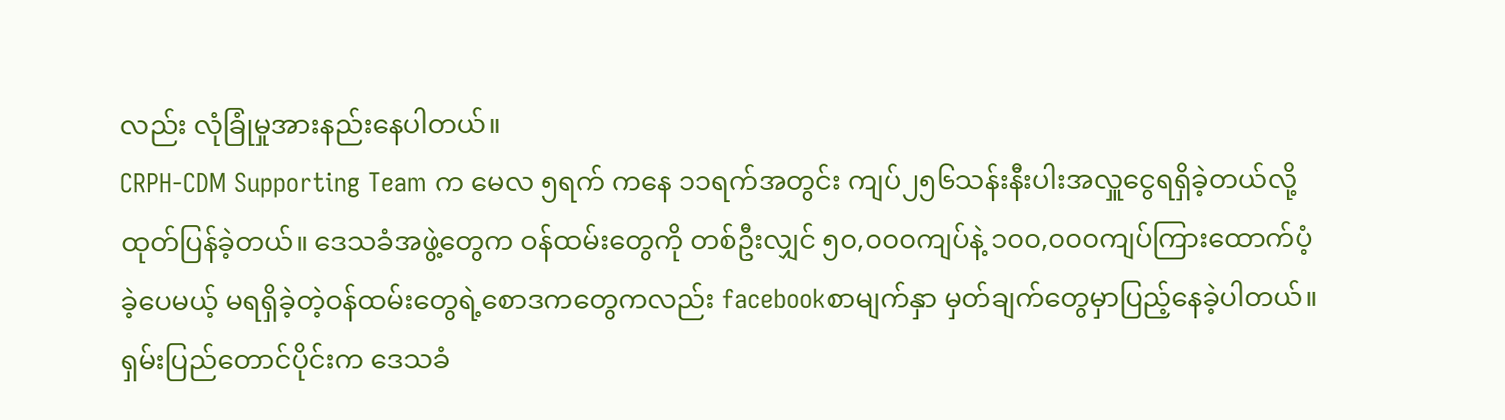လည်း လုံခြုံမှုအားနည်းနေပါတယ်။
CRPH-CDM Supporting Team က မေလ ၅ရက် ကနေ ၁၁ရက်အတွင်း ကျပ်၂၅၆သန်းနီးပါးအလှူငွေရရှိခဲ့တယ်လို့ထုတ်ပြန်ခဲ့တယ်။ ဒေသခံအဖွဲ့တွေက ဝန်ထမ်းတွေကို တစ်ဦးလျှင် ၅၀,၀၀၀ကျပ်နဲ့ ၁၀၀,၀၀၀ကျပ်ကြားထောက်ပံ့ခဲ့ပေမယ့် မရရှိခဲ့တဲ့ဝန်ထမ်းတွေရဲ့စောဒကတွေကလည်း facebookစာမျက်နှာ မှတ်ချက်တွေမှာပြည့်နေခဲ့ပါတယ်။
ရှမ်းပြည်တောင်ပိုင်းက ဒေသခံ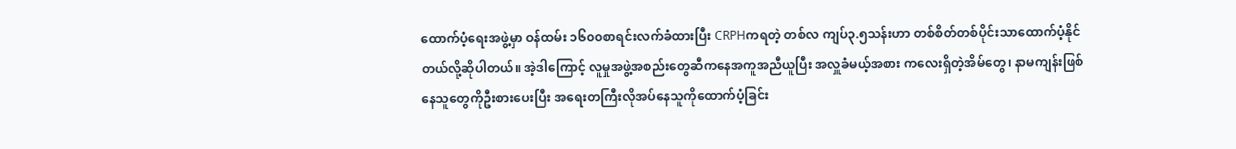ထောက်ပံ့ရေးအဖွဲ့မှာ ဝန်ထမ်း ၁၆၀၀စာရင်းလက်ခံထားပြီး CRPHကရတဲ့ တစ်လ ကျပ်၃.၅သန်းဟာ တစ်စိတ်တစ်ပိုင်းသာထောက်ပံ့နိုင်တယ်လို့ဆိုပါတယ်။ အဲ့ဒါကြောင့် လူမှုအဖွဲ့အစည်းတွေဆီကနေအကူအညီယူပြီး အလှူခံမယ့်အစား ကလေးရှိတဲ့အိမ်တွေ၊ နာမကျန်းဖြစ်နေသူတွေကိုဦးစားပေးပြီး အရေးတကြီးလိုအပ်နေသူကိုထောက်ပံ့ခြင်း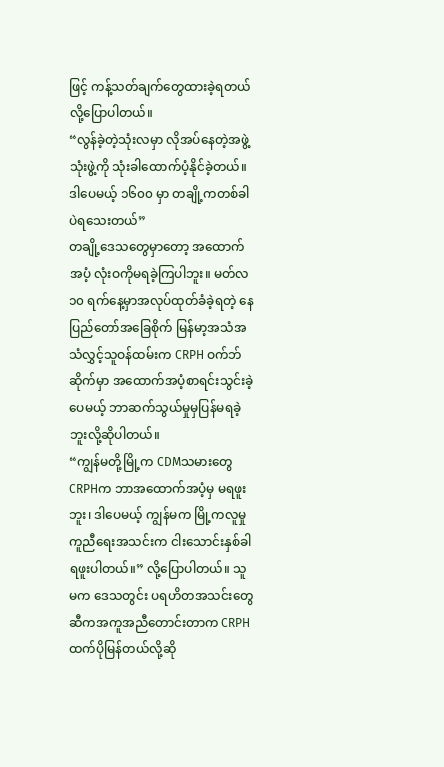ဖြင့် ကန့်သတ်ချက်တွေထားခဲ့ရတယ်လို့ပြောပါတယ်။
“လွန်ခဲ့တဲ့သုံးလမှာ လိုအပ်နေတဲ့အဖွဲ့သုံးဖွဲ့ကို သုံးခါထောက်ပံ့နိုင်ခဲ့တယ်။ ဒါပေမယ့် ၁၆၀၀ မှာ တချို့ကတစ်ခါပဲရသေးတယ်”
တချို့ဒေသတွေမှာတော့ အထောက်အပံ့ လုံးဝကိုမရခဲ့ကြပါဘူး။ မတ်လ ၁၀ ရက်နေ့မှာအလုပ်ထုတ်ခံခဲ့ရတဲ့ နေပြည်တော်အခြေစိုက် မြန်မာ့အသံအသံလွှင့်သူဝန်ထမ်းက CRPH ဝက်ဘ်ဆိုက်မှာ အထောက်အပံ့စာရင်းသွင်းခဲ့ပေမယ့် ဘာဆက်သွယ်မှုမှပြန်မရခဲ့ဘူးလို့ဆိုပါတယ်။
“ကျွန်မတို့မြို့က CDMသမားတွေ CRPHက ဘာအထောက်အပံ့မှ မရဖူးဘူး၊ ဒါပေမယ့် ကျွန်မက မြို့ကလူမှုကူညီရေးအသင်းက ငါးသောင်းနှစ်ခါရဖူးပါတယ်။” လို့ပြောပါတယ်။ သူမက ဒေသတွင်း ပရဟိတအသင်းတွေဆီကအကူအညီတောင်းတာက CRPHထက်ပိုမြန်တယ်လို့ဆို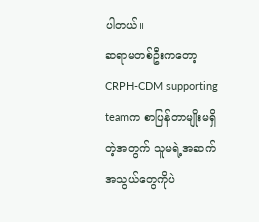ပါတယ်။
ဆရာမတစ်ဦးကတော့ CRPH-CDM supporting teamက စာပြန်တာမျိုးမရှိတဲ့အတွက် သူမရဲ့အဆက်အသွယ်တွေကိုပဲ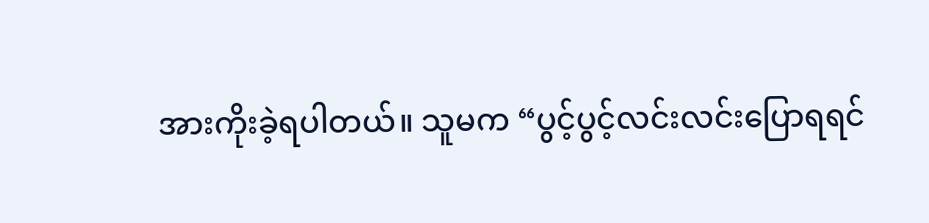အားကိုးခဲ့ရပါတယ်။ သူမက “ပွင့်ပွင့်လင်းလင်းပြောရရင်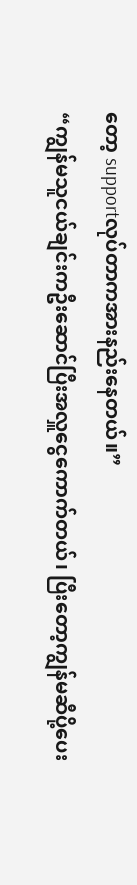တော့ supportလုပ်တာကအားနည်းနေတယ်။”
“ကျွန်မသူငယ်ချင်းကဦးဆောင်ပြီးအလှူငွေကောက်တယ်၊ ပြီးတော့ကျွန်မဆီပို့ပေး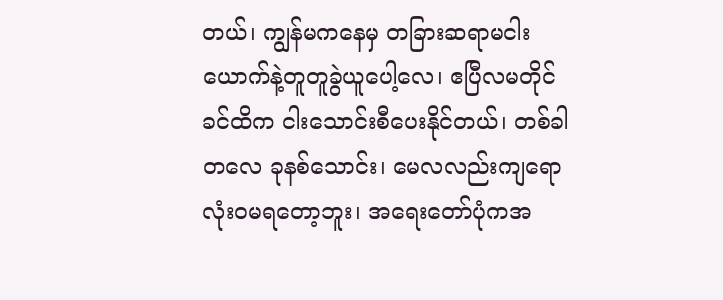တယ်၊ ကျွန်မကနေမှ တခြားဆရာမငါးယောက်နဲ့တူတူခွဲယူပေါ့လေ၊ ဧပြီလမတိုင်ခင်ထိက ငါးသောင်းစီပေးနိုင်တယ်၊ တစ်ခါတလေ ခုနစ်သောင်း၊ မေလလည်းကျရော လုံးဝမရတော့ဘူး၊ အရေးတော်ပုံကအ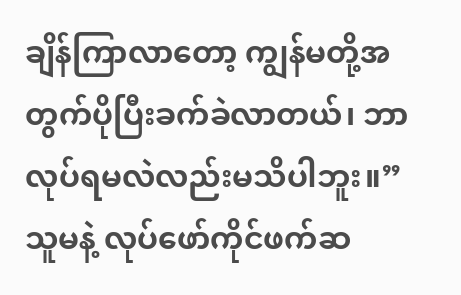ချိန်ကြာလာတော့ ကျွန်မတို့အတွက်ပိုပြီးခက်ခဲလာတယ်၊ ဘာလုပ်ရမလဲလည်းမသိပါဘူး။”
သူမနဲ့ လုပ်ဖော်ကိုင်ဖက်ဆ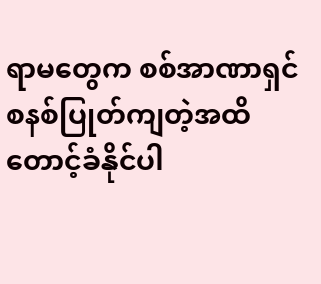ရာမတွေက စစ်အာဏာရှင်စနစ်ပြုတ်ကျတဲ့အထိ တောင့်ခံနိုင်ပါ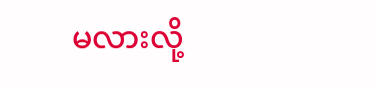မလားလို့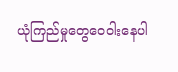ယုံကြည်မှုတွေဝေဝါးနေပါ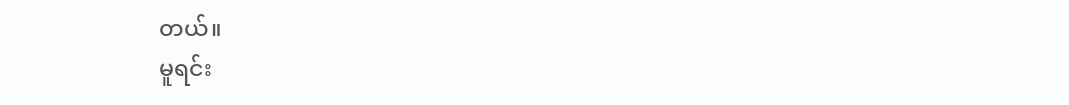တယ်။
မူရင်း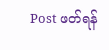Post ဖတ်ရန်